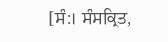[ਸੰ:। ਸੰਸਕ੍ਰਿਤ,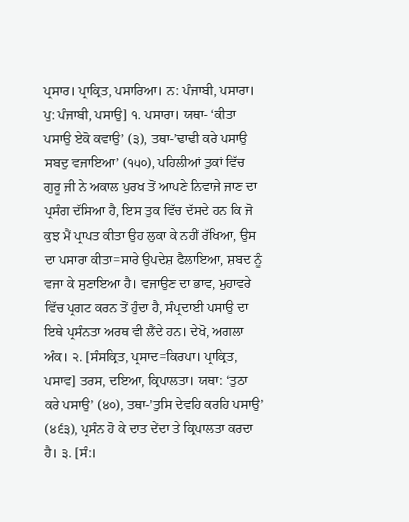ਪ੍ਰਸਾਰ। ਪ੍ਰਾਕ੍ਰਿਤ, ਪਸਾਰਿਆ। ਨ: ਪੰਜਾਬੀ, ਪਸਾਰਾ। ਪੁ: ਪੰਜਾਬੀ, ਪਸਾਉ] ੧. ਪਸਾਰਾ। ਯਥਾ- ‘ਕੀਤਾ ਪਸਾਉ ਏਕੋ ਕਵਾਉ’ (੩), ਤਥਾ-’ਢਾਢੀ ਕਰੇ ਪਸਾਉ ਸਬਦੁ ਵਜਾਇਆ’ (੧੫੦), ਪਹਿਲੀਆਂ ਤੁਕਾਂ ਵਿੱਚ ਗੁਰੂ ਜੀ ਨੇ ਅਕਾਲ ਪੁਰਖ ਤੋਂ ਆਪਣੇ ਨਿਵਾਜੇ ਜਾਣ ਦਾ ਪ੍ਰਸੰਗ ਦੱਸਿਆ ਹੈ, ਇਸ ਤੁਕ ਵਿੱਚ ਦੱਸਦੇ ਹਨ ਕਿ ਜੋ ਕੁਝ ਮੈਂ ਪ੍ਰਾਪਤ ਕੀਤਾ ਉਹ ਲੁਕਾ ਕੇ ਨਹੀਂ ਰੱਖਿਆ, ਉਸ ਦਾ ਪਸਾਰਾ ਕੀਤਾ=ਸਾਰੇ ਉਪਦੇਸ਼ ਫੈਲਾਇਆ, ਸ਼ਬਦ ਨੂੰ ਵਜਾ ਕੇ ਸੁਣਾਇਆ ਹੈ। ਵਜਾਉਣ ਦਾ ਭਾਵ, ਮੁਹਾਵਰੇ ਵਿੱਚ ਪ੍ਰਗਟ ਕਰਨ ਤੋਂ ਹੁੰਦਾ ਹੈ, ਸੰਪ੍ਰਦਾਈ ਪਸਾਉ ਦਾ ਇਥੇ ਪ੍ਰਸੰਨਤਾ ਅਰਥ ਵੀ ਲੈਂਦੇ ਹਨ। ਦੇਖੋ, ਅਗਲਾ ਅੰਕ। ੨. [ਸੰਸਕ੍ਰਿਤ, ਪ੍ਰਸਾਦ=ਕਿਰਪਾ। ਪ੍ਰਾਕ੍ਰਿਤ, ਪਸਾਵ] ਤਰਸ, ਦਇਆ, ਕ੍ਰਿਪਾਲਤਾ। ਯਥਾ: ‘ਤੁਠਾ ਕਰੇ ਪਸਾਉ’ (੪੦), ਤਥਾ-’ਤੁਸਿ ਦੇਵਹਿ ਕਰਹਿ ਪਸਾਉ’ (੪੬੩), ਪ੍ਰਸੰਨ ਹੋ ਕੇ ਦਾਤ ਦੇਂਦਾ ਤੇ ਕ੍ਰਿਪਾਲਤਾ ਕਰਦਾ ਹੈ। ੩. [ਸੰ:।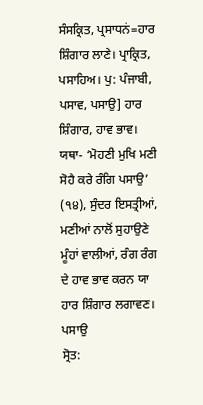ਸੰਸਕ੍ਰਿਤ, ਪ੍ਰਸਾਧਨਂ=ਹਾਰ ਸ਼ਿੰਗਾਰ ਲਾਣੇ। ਪ੍ਰਾਕ੍ਰਿਤ, ਪਸਾਹਿਅ। ਪੁ: ਪੰਜਾਬੀ, ਪਸਾਵ, ਪਸਾਉ] ਹਾਰ ਸ਼ਿੰਗਾਰ, ਹਾਵ ਭਾਵ। ਯਥਾ- ‘ਮੋਹਣੀ ਮੁਖਿ ਮਣੀ ਸੋਹੈ ਕਰੇ ਰੰਗਿ ਪਸਾਉ’ (੧੪), ਸੁੰਦਰ ਇਸਤ੍ਰੀਆਂ, ਮਣੀਆਂ ਨਾਲੋਂ ਸੁਹਾਉਣੇ ਮੂੰਹਾਂ ਵਾਲੀਆਂ, ਰੰਗ ਰੰਗ ਦੇ ਹਾਵ ਭਾਵ ਕਰਨ ਯਾ ਹਾਰ ਸ਼ਿੰਗਾਰ ਲਗਾਵਣ।
ਪਸਾਉ
ਸ੍ਰੋਤ: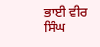ਭਾਈ ਵੀਰ ਸਿੰਘ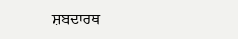ਸ਼ਬਦਾਰਥ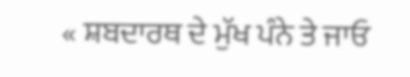« ਸ਼ਬਦਾਰਥ ਦੇ ਮੁੱਖ ਪੰਨੇ ਤੇ ਜਾਓ